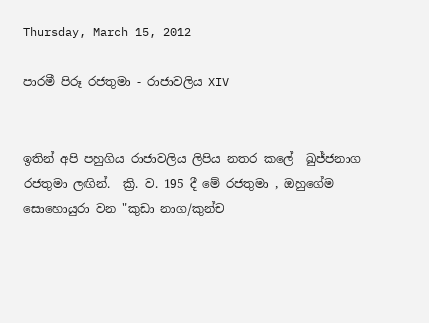Thursday, March 15, 2012

පාරමී පිරූ රජතුමා - රාජාවලිය XIV


ඉතින් අපි පහුගිය රාජාවලිය ලිපිය නතර කලේ  ඛුජ්ජනාග රජතුමා ලඟින්.  ක්‍රි. ව. 195 දී මේ රජතුමා , ඔහුගේම සොහොයුරා වන "කුඩා නාග/කුන්ච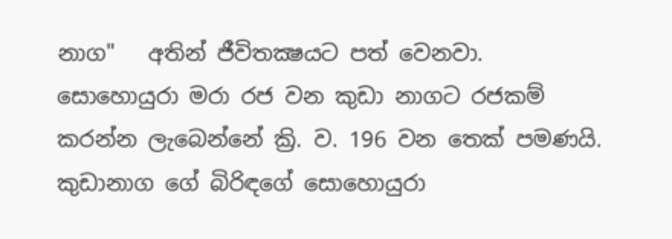නාග"   අතින් ජීවිතක්‍ෂයට පත් වෙනවා. සොහොයුරා මරා රජ වන කුඩා නාගට රජකම් කරන්න ලැබෙන්නේ ක්‍රි. ව. 196 වන තෙක් පමණයි. කුඩානාග ගේ බිරිඳගේ සොහොයුරා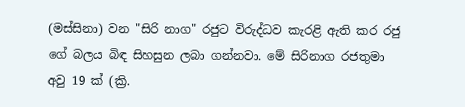(මස්සිනා) වන "සිරි නාග" රජුට විරුද්ධව කැරළි ඇති කර රජු ගේ බලය බිඳ සිහසුන ලබා ගන්නවා. මේ සිරිනාග රජතුමා අවු 19 ක් (ක්‍රි.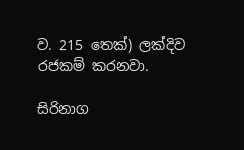ව. 215 තෙක්) ලක්දිව රජකම් කරනවා.

සිරිනාග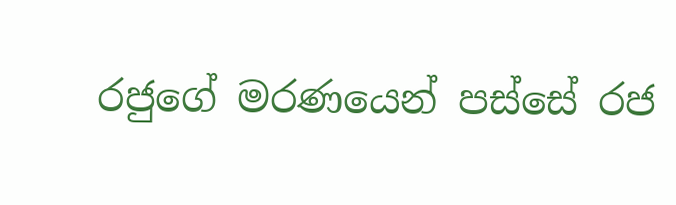රජුගේ මරණයෙන් පස්සේ රජ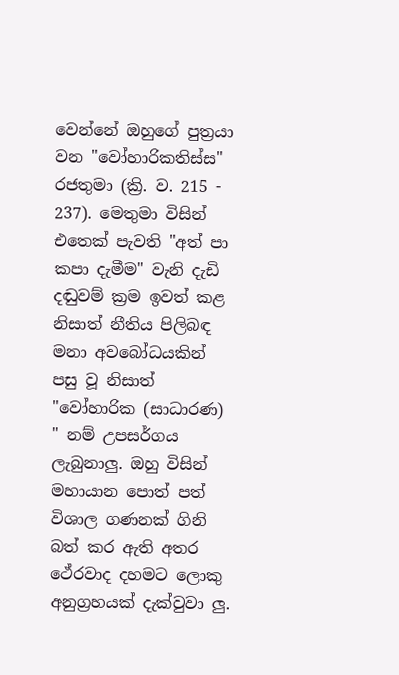වෙන්නේ ඔහුගේ පුත්‍රයා වන "වෝහාරිකතිස්ස" රජතුමා (ක්‍රි. ව. 215 - 237). මෙතුමා විසින් එතෙක් පැවති "අත් පා කපා දැමීම" වැනි දැඩි දඬුවම් ක්‍රම ඉවත් කළ නිසාත් නීතිය පිලිබඳ මනා අවබෝධයකින් පසු වූ නිසාත් "වෝහාරික (සාධාරණ) " නම් උපසර්ගය ලැබුනාලු. ඔහු විසින් මහායාන පොත් පත් විශාල ගණනක් ගිනි බත් කර ඇති අතර ථේරවාද දහමට ලොකු අනුග්‍රහයක් දැක්වුවා ලු.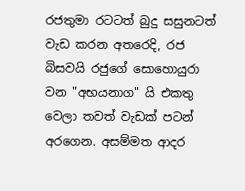රජතුමා රටටත් බුදු සසුනටත් වැඩ කරන අතරෙදි, රජ බිසවයි රජුගේ සොහොයුරා වන "අභයනාග" යි එකතු වෙලා තවත් වැඩක් පටන් අරගෙන. අසම්මත ආදර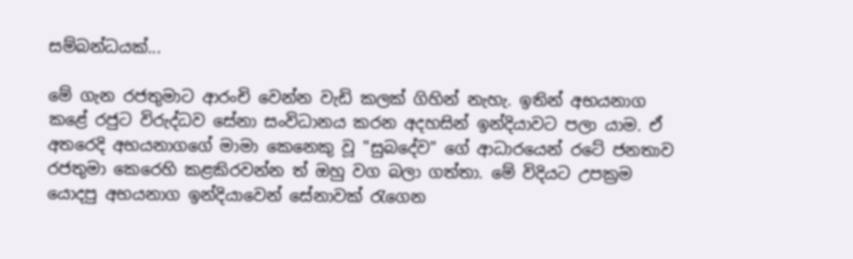සම්බන්ධයක්...

මේ ගැන රජතුමාට ආරංචි වෙන්න වැඩි කලක් ගිහින් නැහැ. ඉතින් අභයනාග කළේ රජුට විරුද්ධව සේනා සංවිධානය කරන අදහසින් ඉන්දියාවට පලා යාම. ඒ අතරෙදි අභයනාගගේ මාමා කෙනෙකු වූ "සුබදේව" ගේ ආධාරයෙන් රටේ ජනතාව රජතුමා කෙරෙහි කළකිරවන්න ත් ඔහු වග බලා ගත්තා. මේ විදියට උපක්‍රම යොදපු අභයනාග ඉන්දියාවෙන් සේනාවක් රැගෙන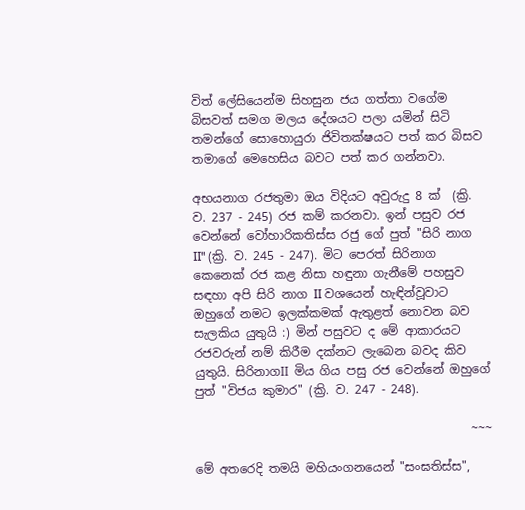විත් ලේසියෙන්ම සිහසුන ජය ගත්තා වගේම බිසවත් සමග මලය දේශයට පලා යමින් සිටි තමන්ගේ සොහොයුරා ජිවිතක්ෂයට පත් කර බිසව තමාගේ මෙහෙසිය බවට පත් කර ගන්නවා.

අභයනාග රජතුමා ඔය විදියට අවුරුදු 8 ක්  (ක්‍රි. ව. 237 - 245) රජ කම් කරනවා. ඉන් පසුව රජ වෙන්නේ වෝහාරිකතිස්ස රජු ගේ පුත් "සිරි නාග II" (ක්‍රි. ව. 245 - 247). මිට පෙරත් සිරිනාග කෙනෙක් රජ කළ නිසා හඳුනා ගැනීමේ පහසුව සඳහා අපි සිරි නාග II වශයෙන් හැඳින්වූවාට ඔහුගේ නමට ඉලක්කමක් ඇතුළත් නොවන බව සැලකිය යුතුයි :) මින් පසුවට ද මේ ආකාරයට රජවරුන් නම් කිරීම දක්නට ලැබෙන බවද කිව යුතුයි. සිරිනාගII මිය ගිය පසු රජ වෙන්නේ ඔහුගේ පුත් "විජය කුමාර" (ක්‍රි. ව. 247 - 248).

                                              ~~~

මේ අතරෙදි තමයි මහියංගනයෙන් "සංඝතිස්ස",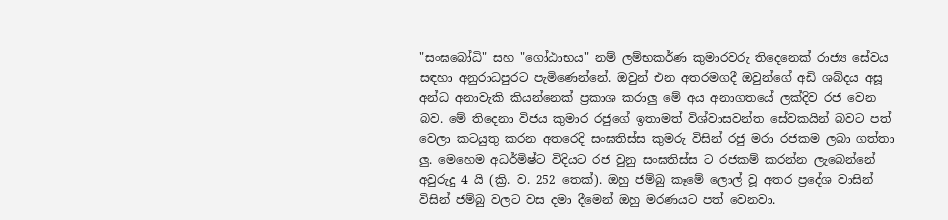"සංඝබෝධි" සහ "ගෝඨාභය" නම් ලම්භකර්ණ කුමාරවරු තිදෙනෙක් රාජ්‍ය සේවය සඳහා අනුරාධපුරට පැමිණෙන්නේ. ඔවුන් එන අතරමගදී ඔවුන්ගේ අඩි ශබ්දය අසූ අන්ධ අනාවැකි කියන්නෙක් ප්‍රකාශ කරාලු මේ අය අනාගතයේ ලක්දිව රජ වෙන බව. මේ තිදෙනා විජය කුමාර රජුගේ ඉතාමත් විශ්වාසවන්ත සේවකයින් බවට පත් වෙලා කටයුතු කරන අතරෙදි සංඝතිස්ස කුමරු විසින් රජු මරා රජකම ලබා ගත්තා ලු. මෙහෙම අධර්මිෂ්ට විදියට රජ වුනු සංඝතිස්ස ට රජකම් කරන්න ලැබෙන්නේ අවුරුදු 4 යි (ක්‍රි. ව. 252 තෙක්). ඔහු ජම්බු කෑමේ ලොල් වූ අතර ප්‍රදේශ වාසින් විසින් ජම්බු වලට වස දමා දීමෙන් ඔහු මරණයට පත් වෙනවා.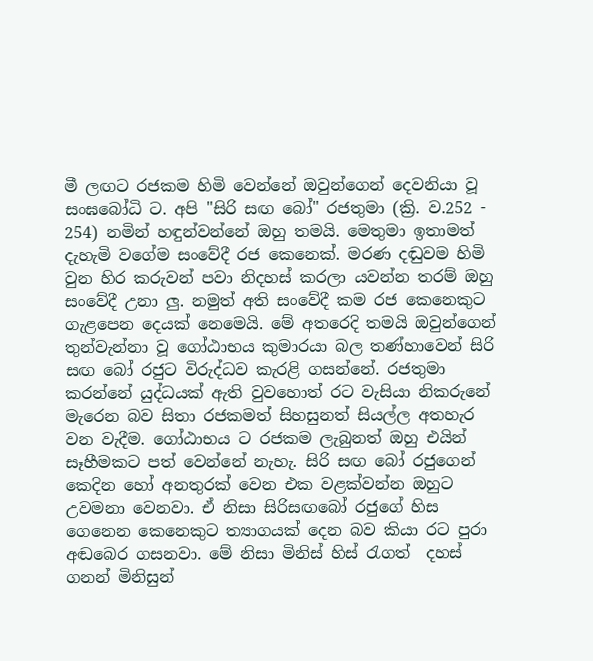මී ලඟට රජකම හිමි වෙන්නේ ඔවුන්ගෙන් දෙවනියා වූ සංඝබෝධි ට. අපි "සිරි සඟ බෝ" රජතුමා (ක්‍රි. ව.252 - 254) නමින් හඳුන්වන්නේ ඔහු තමයි. මෙතුමා ඉතාමත් දැහැමි වගේම සංවේදී රජ කෙනෙක්. මරණ දඬුවම හිමි වුන හිර කරුවන් පවා නිදහස් කරලා යවන්න තරම් ඔහු සංවේදී උනා ලු. නමුත් අති සංවේදී කම රජ කෙනෙකුට ගැළපෙන දෙයක් නෙමෙයි. මේ අතරෙදි තමයි ඔවුන්ගෙන් තුන්වැන්නා වූ ගෝඨාභය කුමාරයා බල තණ්හාවෙන් සිරි සඟ බෝ රජුට විරුද්ධව කැරළි ගසන්නේ. රජතුමා කරන්නේ යුද්ධයක් ඇති වුවහොත් රට වැසියා නිකරුනේ මැරෙන බව සිතා රජකමත් සිහසුනත් සියල්ල අතහැර වන වැදීම. ගෝඨාභය ට රජකම ලැබුනත් ඔහු එයින් සෑහීමකට පත් වෙන්නේ නැහැ. සිරි සඟ බෝ රජුගෙන් කෙදින හෝ අනතුරක් වෙන එක වළක්වන්න ඔහුට උවමනා වෙනවා. ඒ නිසා සිරිසඟබෝ රජුගේ හිස ගෙනෙන කෙනෙකුට ත්‍යාගයක් දෙන බව කියා රට පුරා අඬබෙර ගසනවා. මේ නිසා මිනිස් හිස් රැගත්  දහස් ගනන් මිනිසුන්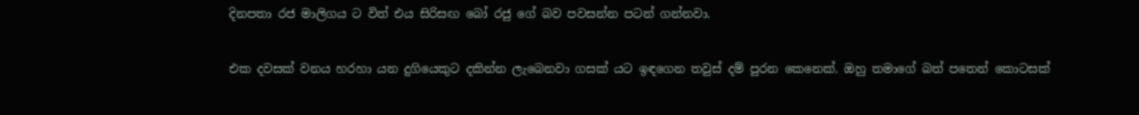දිනපතා රජ මාලිගය ට විත් එය සිරිසඟ බෝ රජු ගේ බව පවසන්න පටන් ගන්නවා.

එක දවසක් වනය හරහා යන දුගියෙකුට දකින්න ලැබෙනවා ගසක් යට ඉඳගෙන තවුස් දම් පුරන කෙනෙක්. ඔහු තමාගේ බත් පතෙන් කොටසක්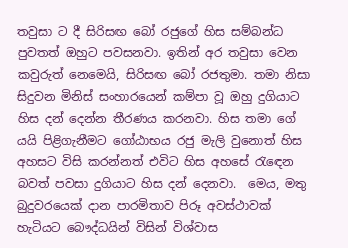තවුසා ට දී සිරිසඟ බෝ රජුගේ හිස සම්බන්ධ පුවතත් ඔහුට පවසනවා. ඉතින් අර තවුසා වෙන කවුරුත් නෙමෙයි, සිරිසඟ බෝ රජතුමා. තමා නිසා සිදුවන මිනිස් සංහාරයෙන් කම්පා වූ ඔහු දුගියාට හිස දන් දෙන්න තීරණය කරනවා. හිස තමා ගේ යයි පිළිගැනීමට ගෝඨාභය රජු මැලි වුනොත් හිස අහසට විසි කරන්නත් එවිට හිස අහසේ රැඳෙන බවත් පවසා දුගියාට හිස දන් දෙනවා.  මෙය, මතු බුදුවරයෙක් දාන පාරමිතාව පිරූ අවස්ථාවක් හැටියට බෞද්ධයින් විසින් විශ්වාස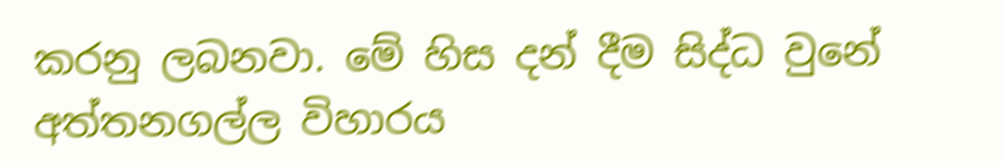කරනු ලබනවා. මේ හිස දන් දීම සිද්ධ වුනේ අත්තනගල්ල විහාරය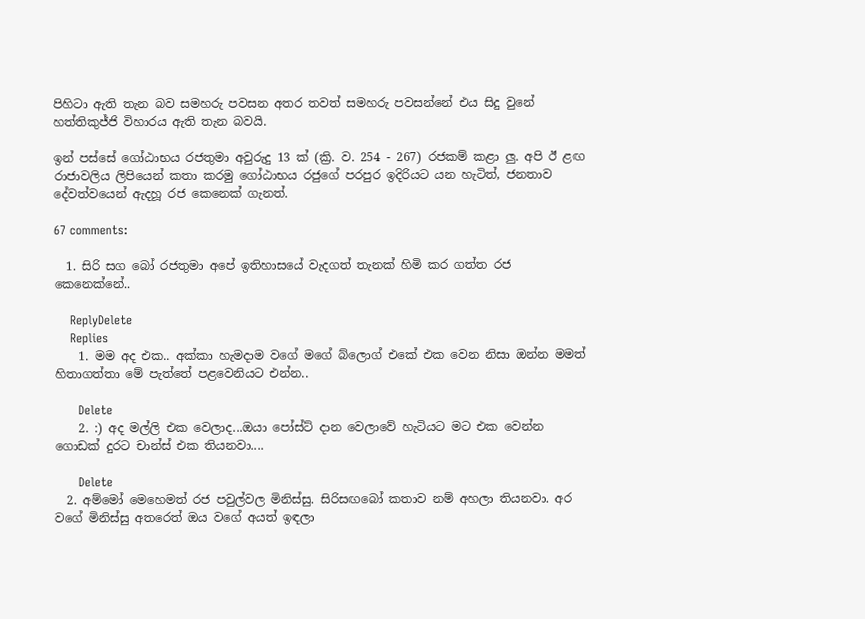පිහිටා ඇති තැන බව සමහරු පවසන අතර තවත් සමහරු පවසන්නේ එය සිදු වුනේ හත්තිකුජ්ජි විහාරය ඇති තැන බවයි.

ඉන් පස්සේ ගෝඨාභය රජතුමා අවුරුදු 13 ක් (ක්‍රි. ව. 254 - 267) රජකම් කළා ලු. අපි ඊ ළඟ රාජාවලිය ලිපියෙන් කතා කරමු ගෝඨාභය රජුගේ පරපුර ඉදිරියට යන හැටිත්, ජනතාව දේවත්වයෙන් ඇදහූ රජ කෙනෙක් ගැනත්.

67 comments:

  1. සිරි සග බෝ රජතුමා අපේ ඉතිහාසයේ වැදගත් තැනක් හිමි කර ගත්ත රජ කෙනෙක්නේ..

    ReplyDelete
    Replies
    1. මම අද එක.. අක්කා හැමදාම වගේ මගේ බ්ලොග් එකේ එක වෙන නිසා ඔන්න මමත් හිතාගත්තා මේ පැත්තේ පළවෙනියට එන්න..

      Delete
    2. :) අද මල්ලි එක වෙලාද...ඔයා පෝස්ට් දාන වෙලාවේ හැටියට මට එක වෙන්න ගොඩක් දුරට චාන්ස් එක තියනවා....

      Delete
  2. අම්මෝ මෙහෙමත් රජ පවුල්වල මිනිස්සු. සිරිසඟබෝ කතාව නම් අහලා තියනවා. අර වගේ මිනිස්සු අතරෙත් ඔය වගේ අයත් ඉඳලා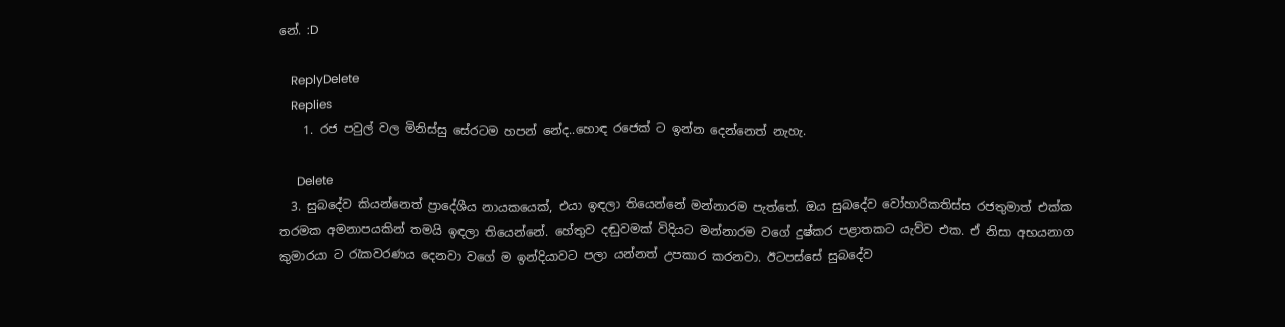නේ. :D

    ReplyDelete
    Replies
    1. රජ පවුල් වල මිනිස්සු සේරටම හපන් නේද..හොඳ රජෙක් ට ඉන්න දෙන්නෙත් නැහැ.

      Delete
  3. සුබදේව කියන්නෙත් ප්‍රාදේශීය නායකයෙක්, එයා ඉඳලා තියෙන්නේ මන්නාරම පැත්තේ. ඔය සුබදේව වෝහාරිකතිස්ස රජතුමාත් එක්ක තරමක අමනාපයකින් තමයි ඉඳලා තියෙන්නේ. හේතුව දඬුවමක් විදියට මන්නාරම වගේ දුෂ්කර පළාතකට යැව්ව එක. ඒ නිසා අභයනාග කුමාරයා ට රැකවරණය දෙනවා වගේ ම ඉන්දියාවට පලා යන්නත් උපකාර කරනවා. ඊටපස්සේ සුබදේව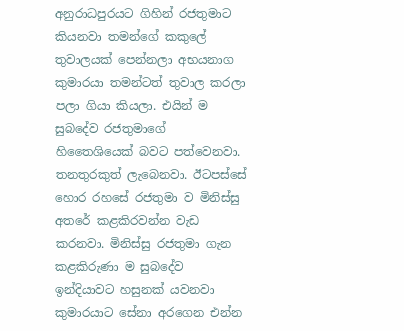අනුරාධපුරයට ගිහින් රජතුමාට කියනවා තමන්ගේ කකුලේ තුවාලයක් පෙන්නලා අභයනාග කුමාරයා තමන්ටත් තුවාල කරලා පලා ගියා කියලා. එයින් ම සුබදේව රජතුමාගේ හිතෛශියෙක් බවට පත්වෙනවා. තනතුරකුත් ලැබෙනවා. ඊටපස්සේ හොර රහසේ රජතුමා ව මිනිස්සු අතරේ කළකිරවන්න වැඩ කරනවා. මිනිස්සු රජතුමා ගැන කළකිරුණා ම සුබදේව ඉන්දියාවට හසුනක් යවනවා කුමාරයාට සේනා අරගෙන එන්න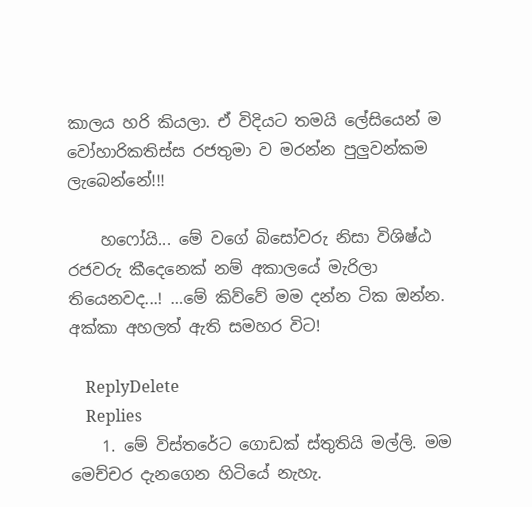කාලය හරි කියලා. ඒ විදියට තමයි ලේසියෙන් ම වෝහාරිකතිස්ස රජතුමා ව මරන්න පුලුවන්කම ලැබෙන්නේ!!!

    හෆෝයි... මේ වගේ බිසෝවරු නිසා විශිෂ්ඨ රජවරු කීදෙනෙක් නම් අකාලයේ මැරිලා තියෙනවද...! …මේ කිව්වේ මම දන්න ටික ඔන්න. අක්කා අහලත් ඇති සමහර විට!

    ReplyDelete
    Replies
    1. මේ විස්තරේට ගොඩක් ස්තුතියි මල්ලි. මම මෙච්චර දැනගෙන හිටියේ නැහැ.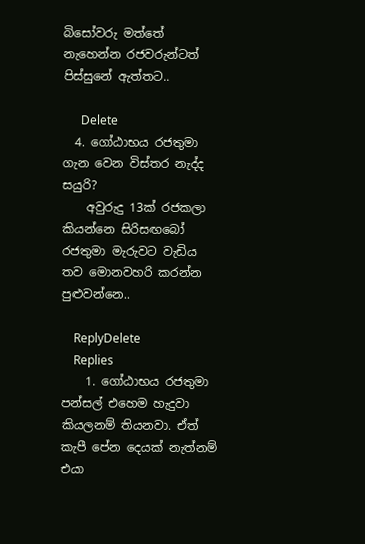බිසෝවරු මත්තේ නැහෙන්න රජවරුන්ටත් පිස්සුනේ ඇත්තට..

      Delete
  4. ගෝඨාභය රජතුමා ගැන වෙන විස්තර නැද්ද සයුරි?
    අවුරුදු 13ක් රජකලා කියන්නෙ සිරිසඟබෝ රජතුමා මැරුවට වැඩිය තව මොනවහරි කරන්න පුළුවන්නෙ..

    ReplyDelete
    Replies
    1. ගෝඨාභය රජතුමා පන්සල් එහෙම හැදුවා කියලනම් තියනවා. ඒත් කැපී පේන දෙයක් නැත්නම් එයා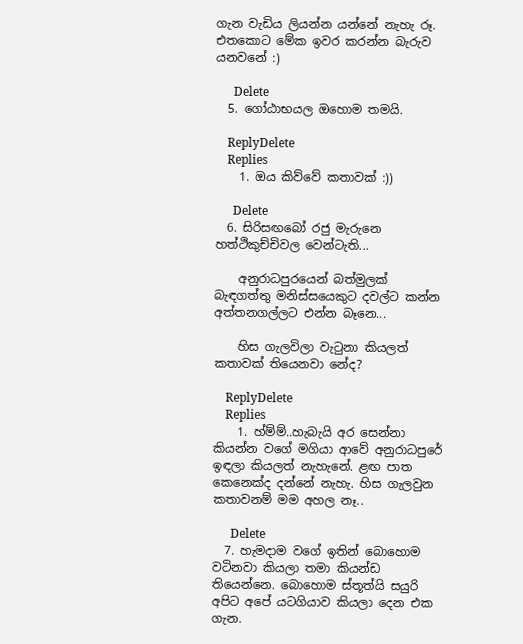ගැන වැඩිය ලියන්න යන්නේ නැහැ රූ. එතකොට මේක ඉවර කරන්න බැරුව යනවනේ :)

      Delete
  5. ගෝඨාභයල ඔහොම තමයි.

    ReplyDelete
    Replies
    1. ඔය කිව්වේ කතාවක් :))

      Delete
  6. සිරිසඟබෝ රජු මැරුනෙ හත්ථිකුච්චිවල වෙන්ටැති...

    අනුරාධපුරයෙන් බත්මුලක් බැඳගත්තු මනිස්සයෙකුට දවල්ට කන්න අත්තනගල්ලට එන්න බෑනෙ...

    හිස ගැලවිලා වැටුනා කියලත් කතාවක් තියෙනවා නේද?

    ReplyDelete
    Replies
    1. හ්ම්ම්..හැබැයි අර සෙන්නා කියන්න වගේ මගියා ආවේ අනුරාධපුරේ ඉඳලා කියලත් නැහැනේ. ළඟ පාත කෙනෙක්ද දන්නේ නැහැ. හිස ගැලවුන කතාවනම් මම අහල නෑ..

      Delete
  7. හැමදාම වගේ ඉතින් බොහොම වටිනවා කියලා තමා කියන්ඩ තියෙන්නෙ. බොහොම ස්තූත්යි සයුරි අපිට අපේ යටගියාව කියලා දෙන එක ගැන.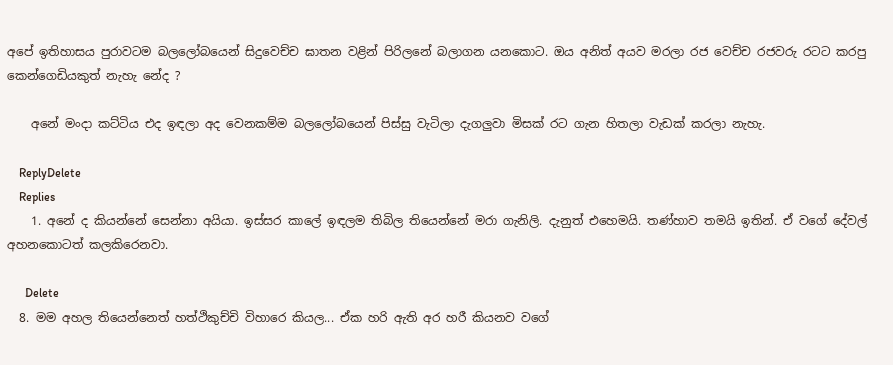අපේ ඉතිහාසය පුරාවටම බලලෝබයෙන් සිදුවෙච්ච ඝාතන වළින් පිරිලනේ බලාගන යනකොට. ඔය අනිත් අයව මරලා රජ වෙච්ච රජවරු රටට කරපු කෙන්ගෙඩියකුත් නැහැ නේද ?

    අනේ මංදා කට්ටිය එද ඉඳලා අද වෙනකම්ම බලලෝබයෙන් පිස්සු වැටිලා දැගලුවා මිසක් රට ගැන හිතලා වැඩක් කරලා නැහැ.

    ReplyDelete
    Replies
    1. අනේ ද කියන්නේ සෙන්නා අයියා. ඉස්සර කාලේ ඉඳලම තිබිල තියෙන්නේ මරා ගැනිලි. දැනුත් එහෙමයි. තණ්හාව තමයි ඉතින්. ඒ වගේ දේවල් අහනකොටත් කලකිරෙනවා.

      Delete
  8. මම අහල තියෙන්නෙත් හත්ථිකුච්චි විහාරෙ කියල... ඒක හරි ඇති අර හරී කියනව වගේ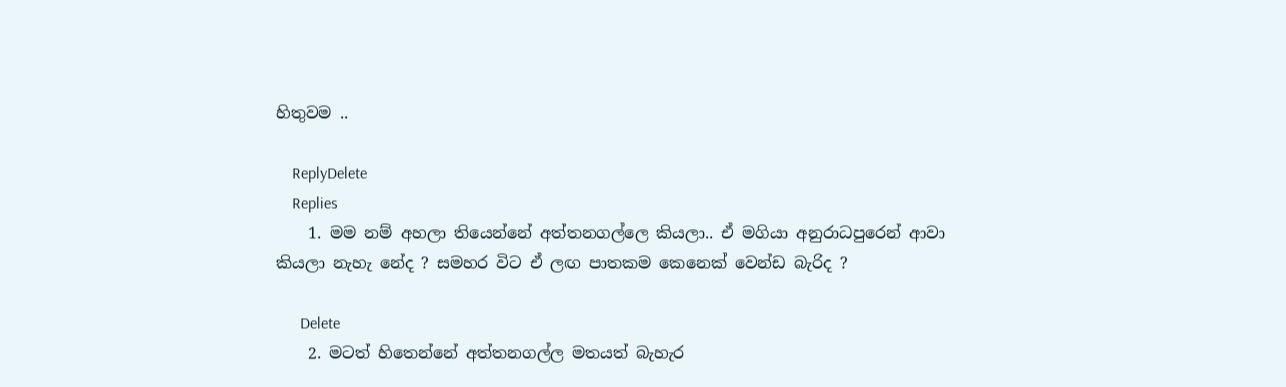හිතුවම ..

    ReplyDelete
    Replies
    1. මම නම් අහලා තියෙන්නේ අත්තනගල්ලෙ කියලා.. ඒ මගියා අනුරාධපුරෙන් ආවා කියලා නැහැ නේද ? සමහර විට ඒ ලඟ පාතකම කෙනෙක් වෙන්ඩ බැරිද ?

      Delete
    2. මටත් හිතෙන්නේ අත්තනගල්ල මතයත් බැහැර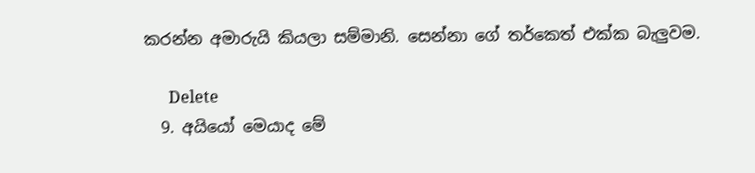කරන්න අමාරුයි කියලා සම්මානි. සෙන්නා ගේ තර්කෙත් එක්ක බැලුවම.

      Delete
  9. අයියෝ මෙයාද මේ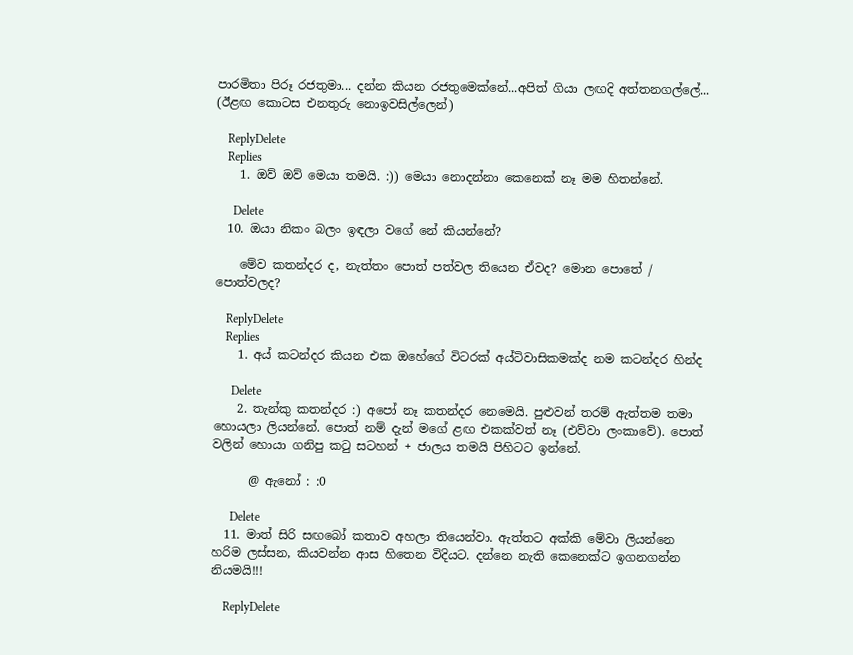පාරමිතා පිරූ රජතුමා... දන්න කියන රජතුමෙක්නේ...අපිත් ගියා ලඟදි අත්තනගල්ලේ... (ඊළඟ කොටස එනතුරු නොඉවසිල්ලෙන්)

    ReplyDelete
    Replies
    1. ඔව් ඔව් මෙයා තමයි. :)) මෙයා නොදන්නා කෙනෙක් නෑ මම හිතන්නේ.

      Delete
  10. ඔයා නිකං බලං ඉඳලා වගේ නේ කියන්නේ?

    මේව කතන්දර ද, නැත්තං පොත් පත්වල තියෙන ඒවද? මොන පොතේ / පොත්වලද?

    ReplyDelete
    Replies
    1. අය් කටන්දර කියන එක ඔහේගේ විටරක් අය්ටිවාසිකමක්ද නම කටන්දර හින්ද

      Delete
    2. තැන්කු කතන්දර :) අපෝ නෑ කතන්දර නෙමෙයි. පුළුවන් තරම් ඇත්තම තමා හොයලා ලියන්නේ. පොත් නම් දැන් මගේ ළඟ එකක්වත් නෑ (එව්වා ලංකාවේ). පොත් වලින් හොයා ගනිපු කටු සටහන් + ජාලය තමයි පිහිටට ඉන්නේ.

      @ ඇනෝ : :0

      Delete
  11. මාත් සිරි සඟබෝ කතාව අහලා තියෙන්වා. ඇත්තට අක්කි මේවා ලියන්නෙ හරිම ලස්සන, කියවන්න ආස හිතෙන විදියට. දන්නෙ නැති කෙනෙක්ට ඉගනගන්න නියමයි!!!

    ReplyDelete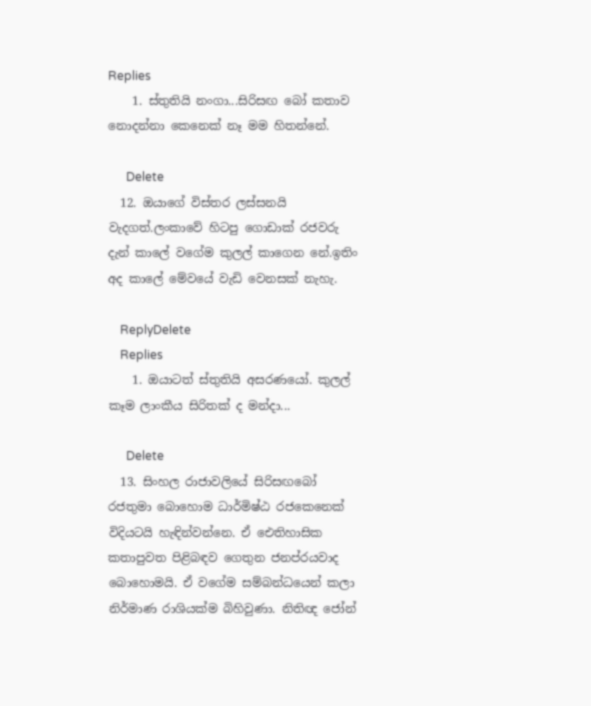Replies
    1. ස්තුතියි නංගා...සිරිසඟ බෝ කතාව නොදන්නා කෙනෙක් නෑ මම හිතන්නේ.

      Delete
  12. ඔයාගේ විස්තර ලස්සනයි වැදගත්.ලංකාවේ හිටපු ගොඩාක් රජවරු දැන් කාලේ වගේම කුලල් කාගෙන නේ.ඉතිං අද කාලේ මේවයේ වැඩි වෙනසක් නැහැ.

    ReplyDelete
    Replies
    1. ඔයාටත් ස්තුතියි අසරණයෝ. කුලල් කෑම ලාංකීය සිරිතක් ද මන්දා...

      Delete
  13. සිංහල රාජාවලියේ සිරිසඟබෝ රජතුමා බොහොම ධාර්මිෂ්ඨ රජකෙනෙක් විදියටයි හැඳින්වන්නෙ. ඒ ඓතිහාසික කතාපුවත පිළිබඳව ගෙතුන ජනප්රයවාද බොහොමයි. ඒ වගේම සම්බන්ධයෙන් කලා නිර්මාණ රාශියක්ම බිහිවුණා. නිතිඥ ජෝන්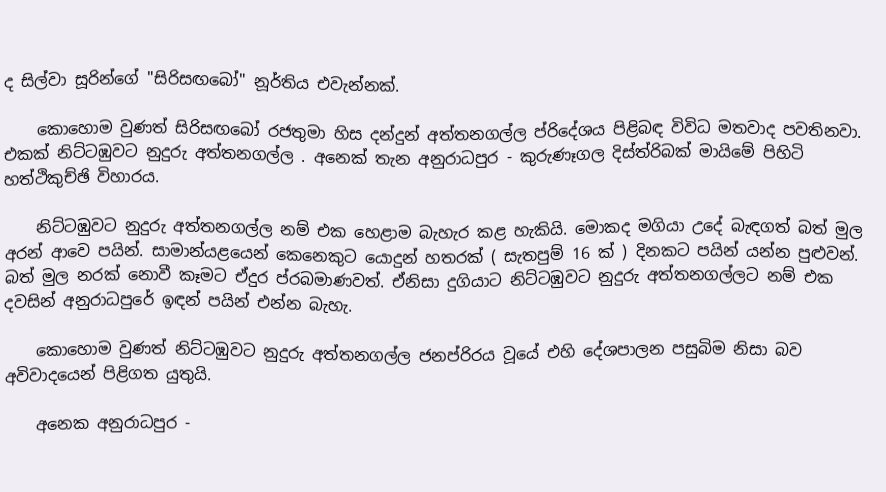ද සිල්වා සූරින්ගේ "සිරිසඟබෝ" නූර්තිය එවැන්නක්.

    කොහොම වුණත් සිරිසඟබෝ රජතුමා හිස දන්දුන් අත්තනගල්ල ප්රිදේශය පිළිබඳ විවිධ මතවාද පවතිනවා. එකක් නිට්ටඹුවට නුදුරු අත්තනගල්ල . අනෙක් තැන අනුරාධපුර - කුරුණෑගල දිස්ත්රිබක් මායිමේ පිහිටි හත්ථිකුච්ඡි විහාරය.

    නිට්ටඹුවට නුදුරු අත්තනගල්ල නම් එක හෙළාම බැහැර කළ හැකියි. මොකද මගියා උදේ බැඳගත් බත් මුල අරන් ආවෙ පයින්. සාමාන්යළයෙන් කෙනෙකුට යොදුන් හතරක් ( සැතපුම් 16 ක් ) දිනකට පයින් යන්න පුළුවන්. බත් මුල නරක් නොවී කෑමට ඒදුර ප්රබමාණවත්. ඒනිසා දුගියාට නිට්ටඹුවට නුදුරු අත්තනගල්ලට නම් එක දවසින් අනුරාධපුරේ ඉඳන් පයින් එන්න බැහැ.

    කොහොම වුණත් නිට්ටඹුවට නුදුරු අත්තනගල්ල ජනප්රිරය වූයේ එහි දේශපාලන පසුබිම නිසා බව අවිවාදයෙන් පිළිගත යුතුයි.

    අනෙක අනුරාධපුර -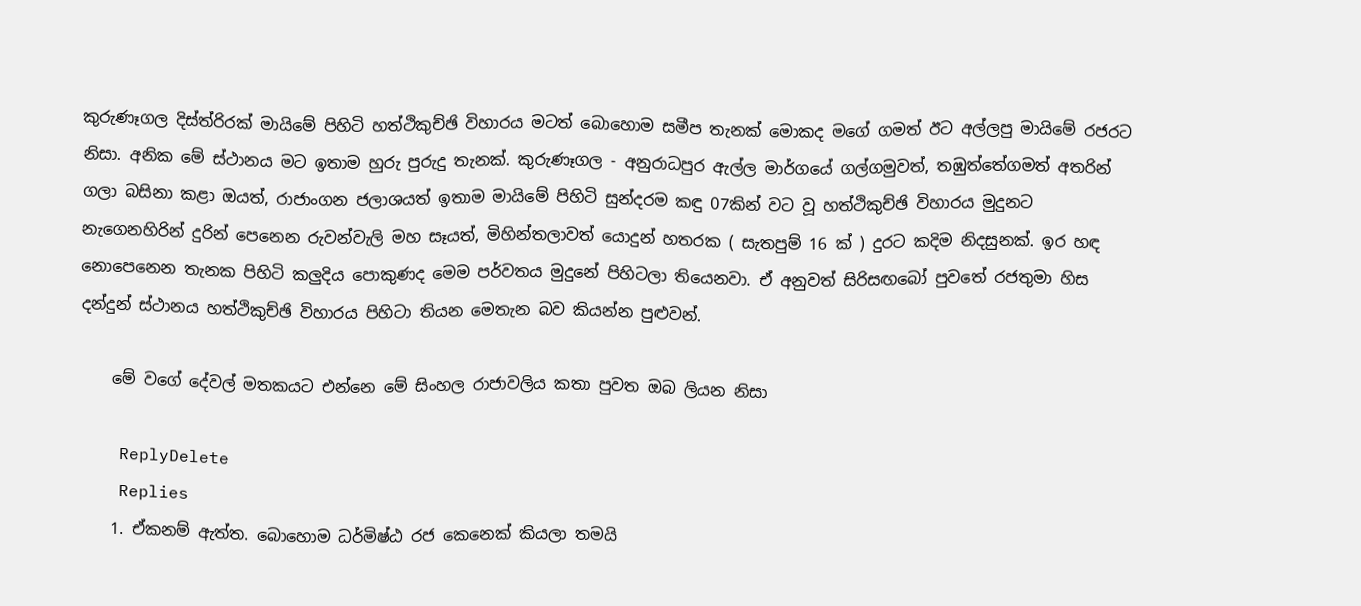කුරුණෑගල දිස්ත්රිරක් මායිමේ පිහිටි හත්ථිකුච්ඡි විහාරය මටත් බොහොම සමීප තැනක් මොකද මගේ ගමත් ඊට අල්ලපු මායිමේ රජරට නිසා. අනික මේ ස්ථානය මට ඉතාම හුරු පුරුදු තැනක්. කුරුණෑගල - අනුරාධපුර ඇල්ල මාර්ගයේ ගල්ගමුවත්, තඹුත්තේගමත් අතරින් ගලා බසිනා කළා ඔයත්, රාජාංගන ජලාශයත් ඉතාම මායිමේ පිහිටි සුන්දරම කඳු 07කින් වට වූ හත්ථිකුච්ඡි විහාරය මුදුනට නැගෙනහිරින් දුරින් පෙනෙන රුවන්වැලි මහ සෑයත්, මිහින්තලාවත් යොදුන් හතරක ( සැතපුම් 16 ක් ) දුරට කදිම නිදසුනක්. ඉර හඳ නොපෙනෙන තැනක පිහිටි කලුදිය පොකුණද මෙම පර්වතය මුදුනේ පිහිටලා තියෙනවා. ඒ අනුවත් සිරිසඟබෝ පුවතේ රජතුමා හිස දන්දුන් ස්ථානය හත්ථිකුච්ඡි විහාරය පිහිටා තියන මෙතැන බව කියන්න පුළුවන්.

    මේ වගේ දේවල් මතකයට එන්නෙ මේ සිංහල රාජාවලිය කතා පුවත ඔබ ලියන නිසා

    ReplyDelete
    Replies
    1. ඒකනම් ඇත්ත. බොහොම ධර්මිෂ්ඨ රජ කෙනෙක් කියලා තමයි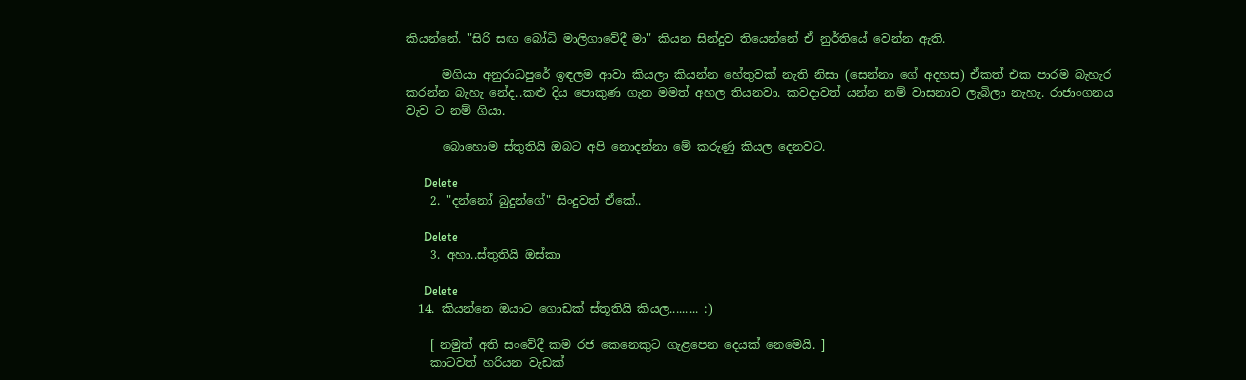කියන්නේ. "සිරි සඟ බෝධි මාලිගාවේදී මා" කියන සින්දුව තියෙන්නේ ඒ නුර්තියේ වෙන්න ඇති.

      මගියා අනුරාධපුරේ ඉඳලම ආවා කියලා කියන්න හේතුවක් නැති නිසා (සෙන්නා ගේ අදහස) ඒකත් එක පාරම බැහැර කරන්න බැහැ නේද..කළු දිය පොකුණ ගැන මමත් අහල තියනවා. කවදාවත් යන්න නම් වාසනාව ලැබිලා නැහැ. රාජාංගනය වැව ට නම් ගියා.

      බොහොම ස්තුතියි ඔබට අපි නොදන්නා මේ කරුණු කියල දෙනවට.

      Delete
    2. "දන්නෝ බුදුන්ගේ" සිංදුවත් ඒකේ..

      Delete
    3. අහා..ස්තුතියි ඔස්කා

      Delete
  14. කියන්නෙ ඔයාට ගොඩක් ස්තූතියි කියල......... :)

    [ නමුත් අති සංවේදී කම රජ කෙනෙකුට ගැළපෙන දෙයක් නෙමෙයි. ]
    කාටවත් හරියන වැඩක්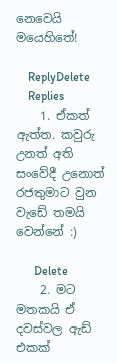නෙවෙයි මයෙහිතේ!

    ReplyDelete
    Replies
    1. ඒකත් ඇත්ත. කවුරු උනත් අති සංවේදී උනොත් රජතුමාට වුන වැඩේ තමයි වෙන්නේ :)

      Delete
    2. මට මතකයි ඒ දවස්වල ඇඩ් එකක්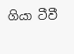ගියා ටීවී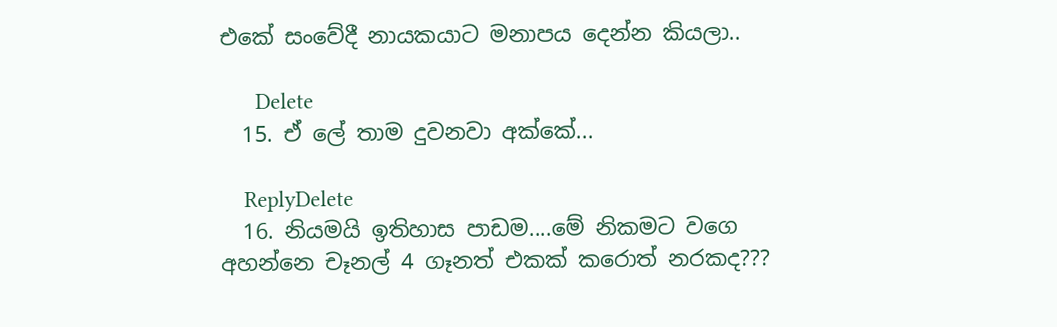එකේ සංවේදී නායකයාට මනාපය දෙන්න කියලා..

      Delete
  15. ඒ ලේ තාම දුවනවා අක්කේ...

    ReplyDelete
  16. නියමයි ඉතිහාස පාඩම....මේ නිකමට වගෙ අහන්නෙ චෑනල් 4 ගෑනත් එකක් කරොත් නරකද???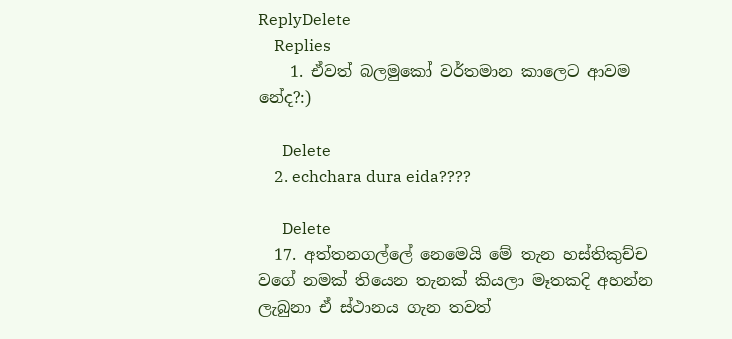ReplyDelete
    Replies
    1. ඒවත් බලමුකෝ වර්තමාන කාලෙට ආවම නේද?:)

      Delete
    2. echchara dura eida????

      Delete
  17. අත්තනගල්ලේ නෙමෙයි මේ තැන හස්තිකුච්ච වගේ නමක් තියෙන තැනක් කියලා මෑතකදි අහන්න ලැබුනා ඒ ස්ථානය ගැන තවත්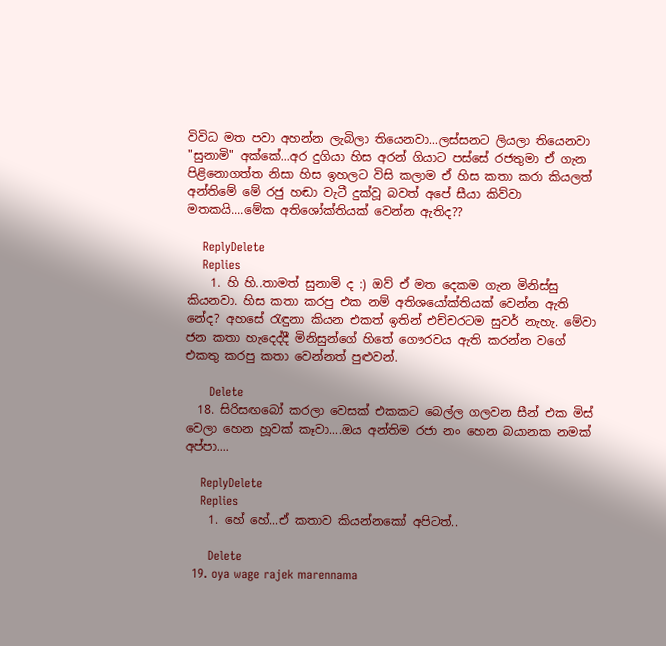විවිධ මත පවා අහන්න ලැබිලා තියෙනවා...ලස්සනට ලියලා තියෙනවා "සුනාමි" අක්කේ...අර දුගියා හිස අරන් ගියාට පස්සේ රජතුමා ඒ ගැන පිළිනොගත්ත නිසා හිස ඉහලට විසි කලාම ඒ හිස කතා කරා කියලත් අන්තිමේ මේ රජු හඬා වැටී දුක්වූ බවත් අපේ සීයා කිව්වා මතකයි....මේක අතිශෝක්තියක් වෙන්න ඇතිද??

    ReplyDelete
    Replies
    1. හි හි..තාමත් සුනාමි ද :) ඔව් ඒ මත දෙකම ගැන මිනිස්සු කියනවා. හිස කතා කරපු එක නම් අතිශයෝක්තියක් වෙන්න ඇති නේද? අහසේ රැඳුනා කියන එකත් ඉතින් එච්චරටම සුවර් නැහැ. මේවා ජන කතා හැදෙද්දී මිනිසුන්ගේ හිතේ ගෞරවය ඇති කරන්න වගේ එකතු කරපු කතා වෙන්නත් පුළුවන්.

      Delete
  18. සිරිසඟබෝ කරලා වෙසක් එකකට බෙල්ල ගලවන සීන් එක මිස් වෙලා හෙන හූවක් කෑවා....ඔය අන්තිම රජා නං හෙන බයානක නමක් අප්පා....

    ReplyDelete
    Replies
    1. හේ හේ...ඒ කතාව කියන්නකෝ අපිටත්..

      Delete
  19. oya wage rajek marennama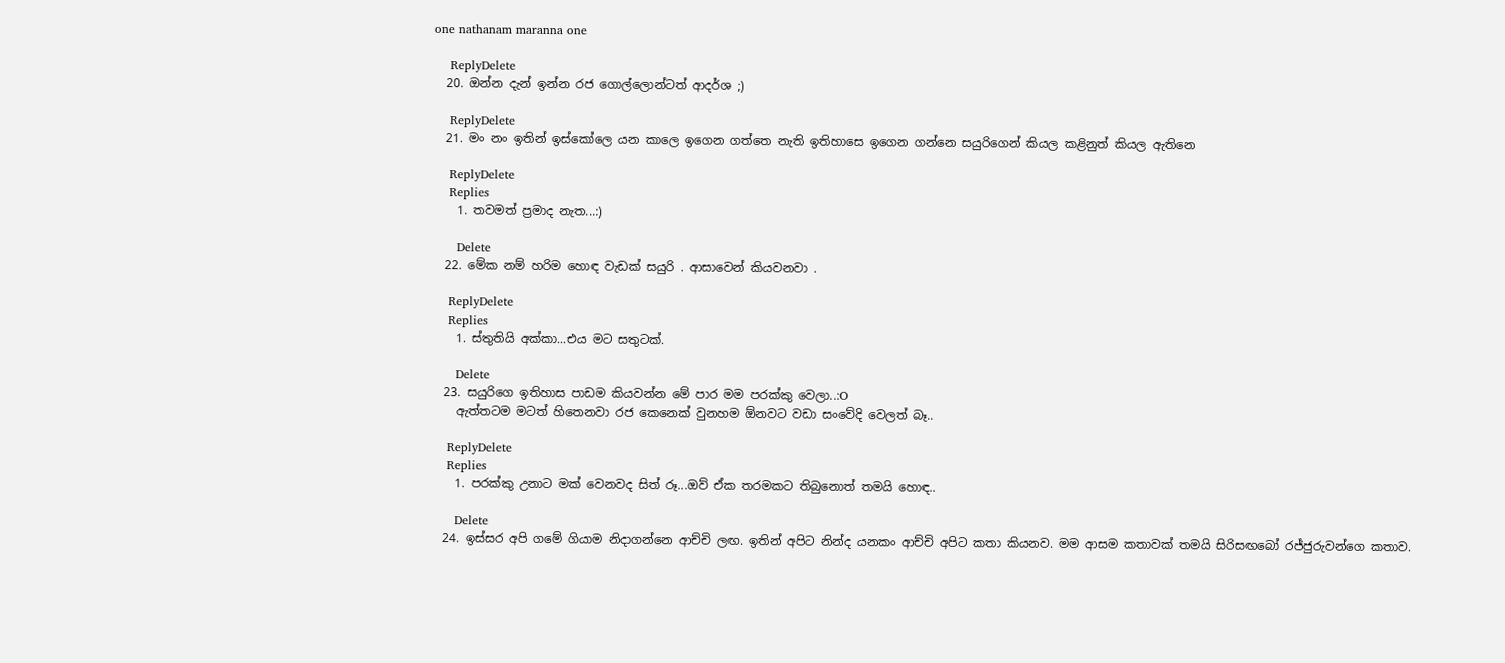one nathanam maranna one

    ReplyDelete
  20. ඔන්න දැන් ඉන්න රජ ගොල්ලොන්ටත් ආදර්ශ ;)

    ReplyDelete
  21. මං නං ඉතින් ඉස්කෝලෙ යන කාලෙ ඉගෙන ගත්තෙ නැති ඉතිහාසෙ ඉගෙන ගන්නෙ සයුරිගෙන් කියල කළිනුත් කියල ඇතිනෙ

    ReplyDelete
    Replies
    1. තවමත් ප්‍රමාද නැත...:)

      Delete
  22. මේක නම් හරිම හොඳ වැඩක් සයුරි . ආසාවෙන් කියවනවා .

    ReplyDelete
    Replies
    1. ස්තුතියි අක්කා...එය මට සතුටක්.

      Delete
  23. සයුරිගෙ ඉතිහාස පාඩම කියවන්න මේ පාර මම පරක්කු වෙලා..:O
    ඇත්තටම මටත් හිතෙනවා රජ කෙනෙක් වුනහම ඕනවට වඩා සංවේදි වෙලත් බෑ..

    ReplyDelete
    Replies
    1. පරක්කු උනාට මක් වෙනවද සිත් රූ...ඔව් ඒක තරමකට තිබුනොත් තමයි හොඳ..

      Delete
  24. ඉස්සර අපි ගමේ ගියාම නිදාගන්නෙ ආච්චි ලඟ. ඉතින් අපිට නින්ද යනකං ආච්චි අපිට කතා කියනව. මම ආසම කතාවක් තමයි සිරිසඟබෝ රජ්ජුරුවන්ගෙ කතාව.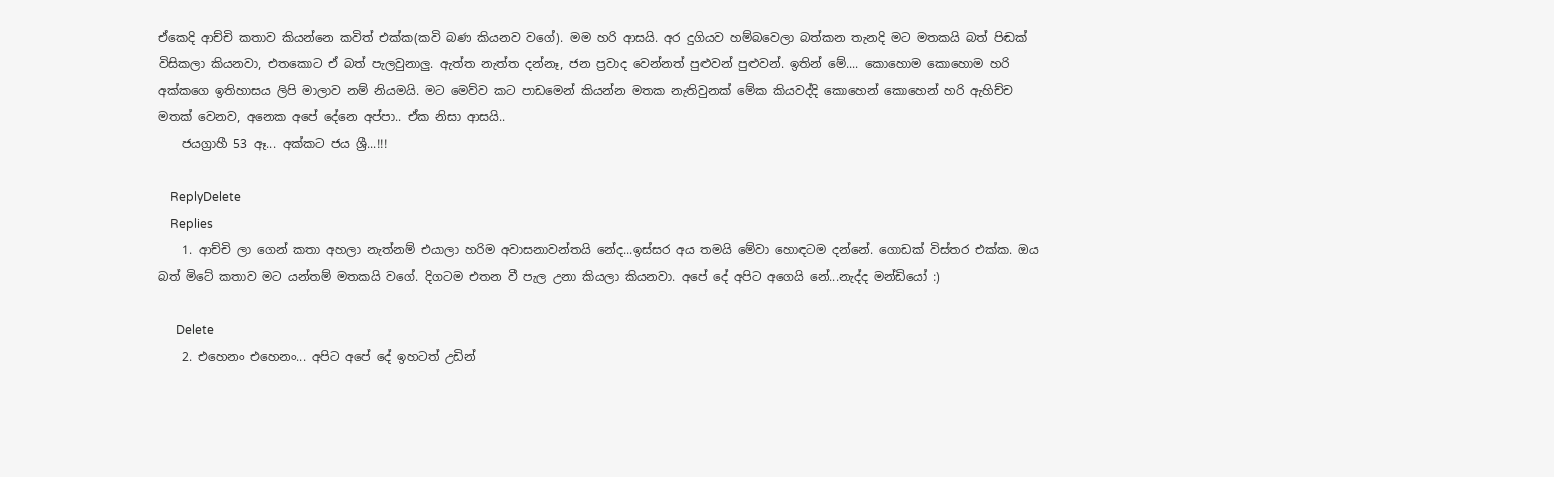ඒකෙදි ආච්චි කතාව කියන්නෙ කවිත් එක්ක(කවි බණ කියනව වගේ). මම හරි ආසයි. අර දුගියව හම්බවෙලා බත්කන තැනදි මට මතකයි බත් පිඬක් විසිකලා කියනවා, එතකොට ඒ බත් පැලවුනාලු. ඇත්ත නැත්ත දන්නෑ, ජන ප්‍රවාද වෙන්නත් පුළුවන් පුළුවන්. ඉතින් මේ.... කොහොම කොහොම හරි අක්කගෙ ඉතිහාසය ලිපි මාලාව නම් නියමයි. මට මෙව්ව කට පාඩමෙන් කියන්න මතක නැතිවුනක් මේක කියවද්දි කොහෙන් කොහෙන් හරි ඇහිච්ච මතක් වෙනව, අනෙක අපේ දේනෙ අප්පා.. ඒක නිසා ආසයි..
    ජයග්‍රාහී 53 ඈ... අක්කට ජය ශ්‍රී...!!!

    ReplyDelete
    Replies
    1. ආච්චි ලා ගෙන් කතා අහලා නැත්නම් එයාලා හරිම අවාසනාවන්තයි නේද...ඉස්සර අය තමයි මේවා හොඳටම දන්නේ. ගොඩක් විස්තර එක්ක. ඔය බත් මිටේ කතාව මට යන්තම් මතකයි වගේ. දිගටම එතන වී පැල උනා කියලා කියනවා. අපේ දේ අපිට අගෙයි නේ...නැද්ද මන්ඩියෝ :)

      Delete
    2. එහෙනං එහෙනං... අපිට අපේ දේ ඉහටත් උඩින්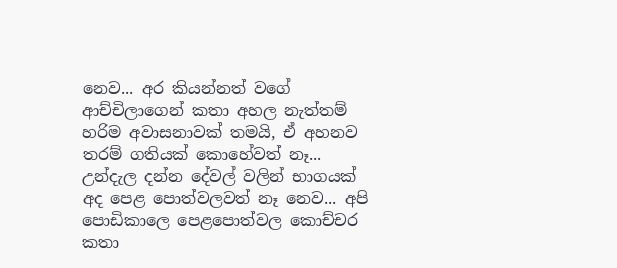නෙව... අර කියන්නත් වගේ ආච්චිලාගෙන් කතා අහල නැත්තම් හරිම අවාසනාවක් තමයි, ඒ අහනව තරම් ගතියක් කොහේවත් නෑ... උන්දැල දන්න දේවල් වලින් භාගයක් අද පෙළ පොත්වලවත් නෑ නෙව... අපි පොඩිකාලෙ පෙළපොත්වල කොච්චර කතා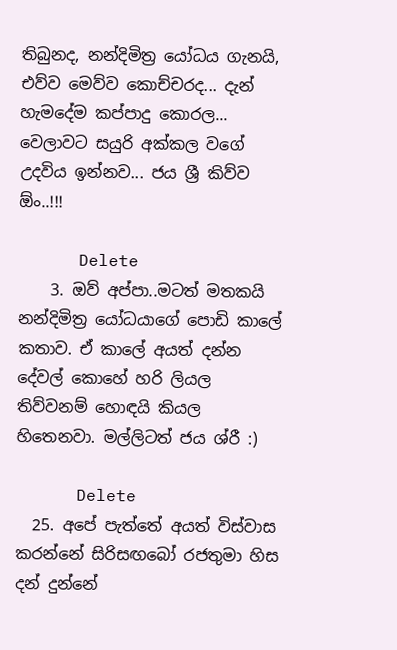තිබුනද, නන්දිමිත්‍ර යෝධය ගැනයි, එව්ව මෙව්ව කොච්චරද... දැන් හැමදේම කප්පාදු කොරල... වෙලාවට සයුරි අක්කල වගේ උදවිය ඉන්නව... ජය ශ්‍රී කිව්ව ඕං..!!!

      Delete
    3. ඔව් අප්පා..මටත් මතකයි නන්දිමිත්‍ර යෝධයාගේ පොඩි කාලේ කතාව. ඒ කාලේ අයත් දන්න දේවල් කොහේ හරි ලියල තිව්වනම් හොඳයි කියල හිතෙනවා. මල්ලිටත් ජය ශ්රී :)

      Delete
  25. අපේ පැත්තේ අයත් විස්වාස කරන්නේ සිරිසඟබෝ රජතුමා හිස දන් දුන්නේ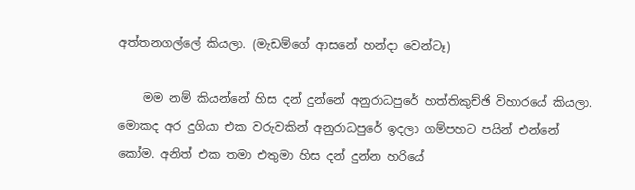අත්තනගල්ලේ කියලා. (මැඩම්ගේ ආසනේ හන්දා වෙන්ටෑ)

    මම නම් කියන්නේ හිස දන් දුන්නේ අනුරාධපුරේ හත්තිකුච්ඡි විහාරයේ කියලා. මොකද අර දුගියා එක වරුවකින් අනුරාධපුරේ ඉදලා ගම්පහට පයින් එන්නේ කෝම. අනිත් එක තමා එතුමා හිස දන් දුන්න හරියේ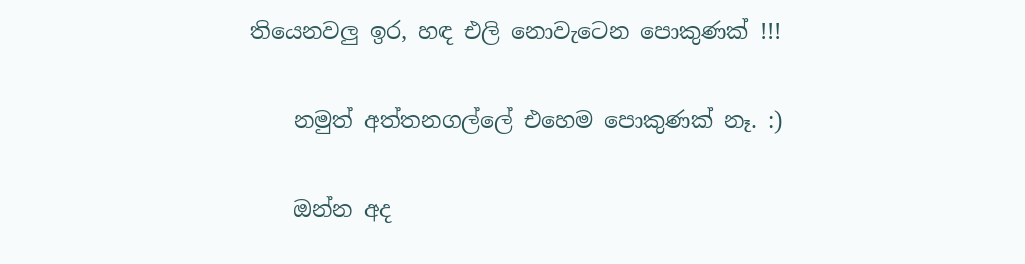තියෙනවලු ඉර, හඳ එලි නොවැටෙන පොකුණක් !!!

    නමුත් අත්තනගල්ලේ එහෙම පොකුණක් නෑ. :)

    ඔන්න අද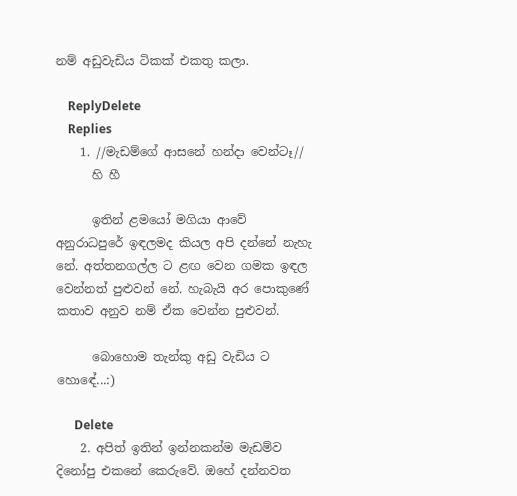නම් අඩුවැඩිය ටිකක් එකතු කලා.

    ReplyDelete
    Replies
    1. //මැඩම්ගේ ආසනේ හන්දා වෙන්ටෑ//
      හි හී

      ඉතින් ළමයෝ මගියා ආවේ අනුරාධපුරේ ඉඳලමද කියල අපි දන්නේ නැහැ නේ. අත්තනගල්ල ට ළඟ වෙන ගමක ඉඳල වෙන්නත් පුළුවන් නේ. හැබැයි අර පොකුණේ කතාව අනුව නම් ඒක වෙන්න පුළුවන්.

      බොහොම තැන්කු අඩු වැඩිය ට හොඳේ...:)

      Delete
    2. අපිත් ඉතින් ඉන්නකන්ම මැඩම්ව දිනෝපු එකනේ කෙරුවේ. ඔහේ දන්නවත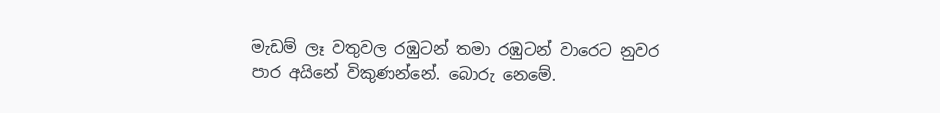මැඩම් ලෑ වතුවල රඹුටන් තමා රඹුටන් වාරෙට නුවර පාර අයිනේ විකුණන්නේ. බොරු නෙමේ.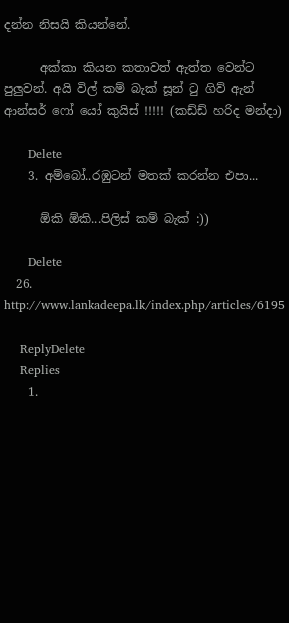දන්න නිසයි කියන්නේ.

      අක්කා කියන කතාවත් ඇත්ත වෙන්ට පුලුවන්. අයි විල් කම් බැක් සූන් ටු ගිව් ඇන් ආන්සර් ෆෝ යෝ කුයිස් !!!!! (කඩ්ඩ් හරිද මන්දා)

      Delete
    3. අම්බෝ..රඹුටන් මතක් කරන්න එපා...

      ඕකි ඕකි...පිලිස් කම් බැක් :))

      Delete
  26. http://www.lankadeepa.lk/index.php/articles/6195

    ReplyDelete
    Replies
    1.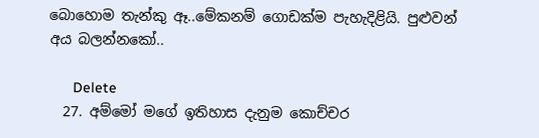බොහොම තැන්කු ඈ..මේකනම් ගොඩක්ම පැහැදිළියි. පුළුවන් අය බලන්නකෝ..

      Delete
  27. අම්මෝ මගේ ඉතිහාස දැනුම කොච්චර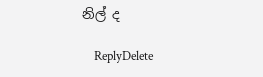නිල් ද

    ReplyDelete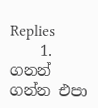Replies
    1. ගනන් ගන්න එපා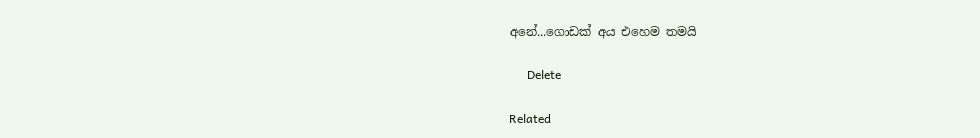අනේ...ගොඩක් අය එහෙම තමයි

      Delete

Related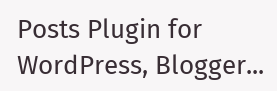Posts Plugin for WordPress, Blogger...